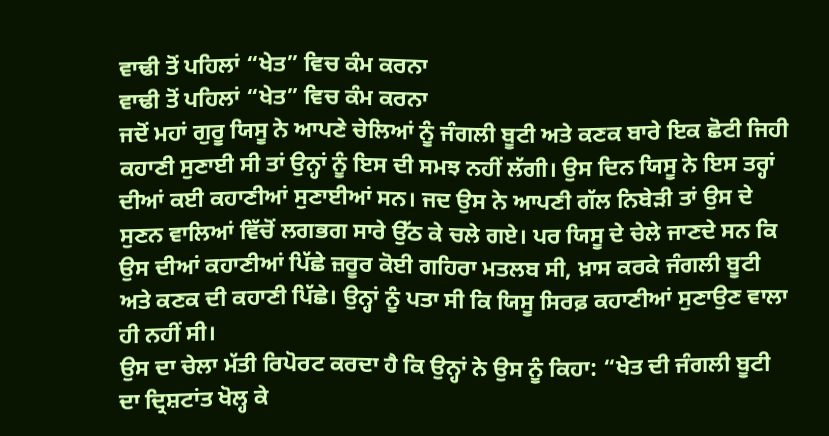ਵਾਢੀ ਤੋਂ ਪਹਿਲਾਂ “ਖੇਤ” ਵਿਚ ਕੰਮ ਕਰਨਾ
ਵਾਢੀ ਤੋਂ ਪਹਿਲਾਂ “ਖੇਤ” ਵਿਚ ਕੰਮ ਕਰਨਾ
ਜਦੋਂ ਮਹਾਂ ਗੁਰੂ ਯਿਸੂ ਨੇ ਆਪਣੇ ਚੇਲਿਆਂ ਨੂੰ ਜੰਗਲੀ ਬੂਟੀ ਅਤੇ ਕਣਕ ਬਾਰੇ ਇਕ ਛੋਟੀ ਜਿਹੀ ਕਹਾਣੀ ਸੁਣਾਈ ਸੀ ਤਾਂ ਉਨ੍ਹਾਂ ਨੂੰ ਇਸ ਦੀ ਸਮਝ ਨਹੀਂ ਲੱਗੀ। ਉਸ ਦਿਨ ਯਿਸੂ ਨੇ ਇਸ ਤਰ੍ਹਾਂ ਦੀਆਂ ਕਈ ਕਹਾਣੀਆਂ ਸੁਣਾਈਆਂ ਸਨ। ਜਦ ਉਸ ਨੇ ਆਪਣੀ ਗੱਲ ਨਿਬੇੜੀ ਤਾਂ ਉਸ ਦੇ ਸੁਣਨ ਵਾਲਿਆਂ ਵਿੱਚੋਂ ਲਗਭਗ ਸਾਰੇ ਉੱਠ ਕੇ ਚਲੇ ਗਏ। ਪਰ ਯਿਸੂ ਦੇ ਚੇਲੇ ਜਾਣਦੇ ਸਨ ਕਿ ਉਸ ਦੀਆਂ ਕਹਾਣੀਆਂ ਪਿੱਛੇ ਜ਼ਰੂਰ ਕੋਈ ਗਹਿਰਾ ਮਤਲਬ ਸੀ, ਖ਼ਾਸ ਕਰਕੇ ਜੰਗਲੀ ਬੂਟੀ ਅਤੇ ਕਣਕ ਦੀ ਕਹਾਣੀ ਪਿੱਛੇ। ਉਨ੍ਹਾਂ ਨੂੰ ਪਤਾ ਸੀ ਕਿ ਯਿਸੂ ਸਿਰਫ਼ ਕਹਾਣੀਆਂ ਸੁਣਾਉਣ ਵਾਲਾ ਹੀ ਨਹੀਂ ਸੀ।
ਉਸ ਦਾ ਚੇਲਾ ਮੱਤੀ ਰਿਪੋਰਟ ਕਰਦਾ ਹੈ ਕਿ ਉਨ੍ਹਾਂ ਨੇ ਉਸ ਨੂੰ ਕਿਹਾ: “ਖੇਤ ਦੀ ਜੰਗਲੀ ਬੂਟੀ ਦਾ ਦ੍ਰਿਸ਼ਟਾਂਤ ਖੋਲ੍ਹ ਕੇ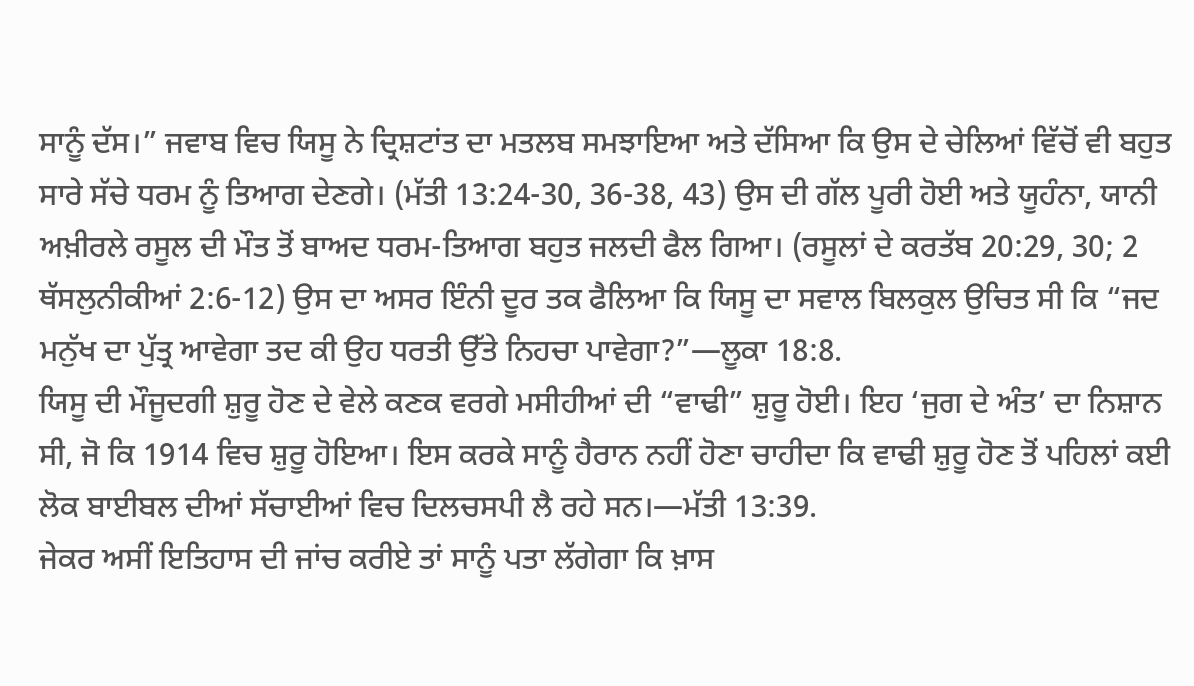ਸਾਨੂੰ ਦੱਸ।” ਜਵਾਬ ਵਿਚ ਯਿਸੂ ਨੇ ਦ੍ਰਿਸ਼ਟਾਂਤ ਦਾ ਮਤਲਬ ਸਮਝਾਇਆ ਅਤੇ ਦੱਸਿਆ ਕਿ ਉਸ ਦੇ ਚੇਲਿਆਂ ਵਿੱਚੋਂ ਵੀ ਬਹੁਤ ਸਾਰੇ ਸੱਚੇ ਧਰਮ ਨੂੰ ਤਿਆਗ ਦੇਣਗੇ। (ਮੱਤੀ 13:24-30, 36-38, 43) ਉਸ ਦੀ ਗੱਲ ਪੂਰੀ ਹੋਈ ਅਤੇ ਯੂਹੰਨਾ, ਯਾਨੀ ਅਖ਼ੀਰਲੇ ਰਸੂਲ ਦੀ ਮੌਤ ਤੋਂ ਬਾਅਦ ਧਰਮ-ਤਿਆਗ ਬਹੁਤ ਜਲਦੀ ਫੈਲ ਗਿਆ। (ਰਸੂਲਾਂ ਦੇ ਕਰਤੱਬ 20:29, 30; 2 ਥੱਸਲੁਨੀਕੀਆਂ 2:6-12) ਉਸ ਦਾ ਅਸਰ ਇੰਨੀ ਦੂਰ ਤਕ ਫੈਲਿਆ ਕਿ ਯਿਸੂ ਦਾ ਸਵਾਲ ਬਿਲਕੁਲ ਉਚਿਤ ਸੀ ਕਿ “ਜਦ ਮਨੁੱਖ ਦਾ ਪੁੱਤ੍ਰ ਆਵੇਗਾ ਤਦ ਕੀ ਉਹ ਧਰਤੀ ਉੱਤੇ ਨਿਹਚਾ ਪਾਵੇਗਾ?”—ਲੂਕਾ 18:8.
ਯਿਸੂ ਦੀ ਮੌਜੂਦਗੀ ਸ਼ੁਰੂ ਹੋਣ ਦੇ ਵੇਲੇ ਕਣਕ ਵਰਗੇ ਮਸੀਹੀਆਂ ਦੀ “ਵਾਢੀ” ਸ਼ੁਰੂ ਹੋਈ। ਇਹ ‘ਜੁਗ ਦੇ ਅੰਤ’ ਦਾ ਨਿਸ਼ਾਨ ਸੀ, ਜੋ ਕਿ 1914 ਵਿਚ ਸ਼ੁਰੂ ਹੋਇਆ। ਇਸ ਕਰਕੇ ਸਾਨੂੰ ਹੈਰਾਨ ਨਹੀਂ ਹੋਣਾ ਚਾਹੀਦਾ ਕਿ ਵਾਢੀ ਸ਼ੁਰੂ ਹੋਣ ਤੋਂ ਪਹਿਲਾਂ ਕਈ ਲੋਕ ਬਾਈਬਲ ਦੀਆਂ ਸੱਚਾਈਆਂ ਵਿਚ ਦਿਲਚਸਪੀ ਲੈ ਰਹੇ ਸਨ।—ਮੱਤੀ 13:39.
ਜੇਕਰ ਅਸੀਂ ਇਤਿਹਾਸ ਦੀ ਜਾਂਚ ਕਰੀਏ ਤਾਂ ਸਾਨੂੰ ਪਤਾ ਲੱਗੇਗਾ ਕਿ ਖ਼ਾਸ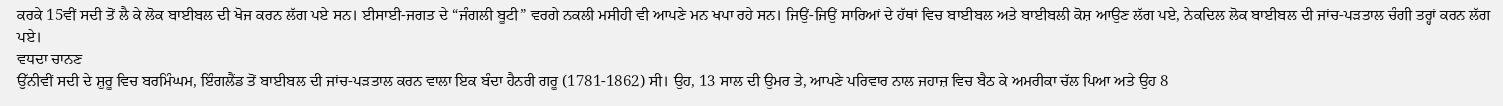ਕਰਕੇ 15ਵੀਂ ਸਦੀ ਤੋਂ ਲੈ ਕੇ ਲੋਕ ਬਾਈਬਲ ਦੀ ਖੋਜ ਕਰਨ ਲੱਗ ਪਏ ਸਨ। ਈਸਾਈ-ਜਗਤ ਦੇ “ਜੰਗਲੀ ਬੂਟੀ” ਵਰਗੇ ਨਕਲੀ ਮਸੀਹੀ ਵੀ ਆਪਣੇ ਮਨ ਖਪਾ ਰਹੇ ਸਨ। ਜਿਉਂ-ਜਿਉਂ ਸਾਰਿਆਂ ਦੇ ਹੱਥਾਂ ਵਿਚ ਬਾਈਬਲ ਅਤੇ ਬਾਈਬਲੀ ਕੋਸ਼ ਆਉਣ ਲੱਗ ਪਏ, ਨੇਕਦਿਲ ਲੋਕ ਬਾਈਬਲ ਦੀ ਜਾਂਚ-ਪੜਤਾਲ ਚੰਗੀ ਤਰ੍ਹਾਂ ਕਰਨ ਲੱਗ ਪਏ।
ਵਧਦਾ ਚਾਨਣ
ਉੱਨੀਵੀਂ ਸਦੀ ਦੇ ਸ਼ੁਰੂ ਵਿਚ ਬਰਮਿੰਘਮ, ਇੰਗਲੈਂਡ ਤੋਂ ਬਾਈਬਲ ਦੀ ਜਾਂਚ-ਪੜਤਾਲ ਕਰਨ ਵਾਲਾ ਇਕ ਬੰਦਾ ਹੈਨਰੀ ਗਰੂ (1781-1862) ਸੀ। ਉਹ, 13 ਸਾਲ ਦੀ ਉਮਰ ਤੇ, ਆਪਣੇ ਪਰਿਵਾਰ ਨਾਲ ਜਹਾਜ਼ ਵਿਚ ਬੈਠ ਕੇ ਅਮਰੀਕਾ ਚੱਲ ਪਿਆ ਅਤੇ ਉਹ 8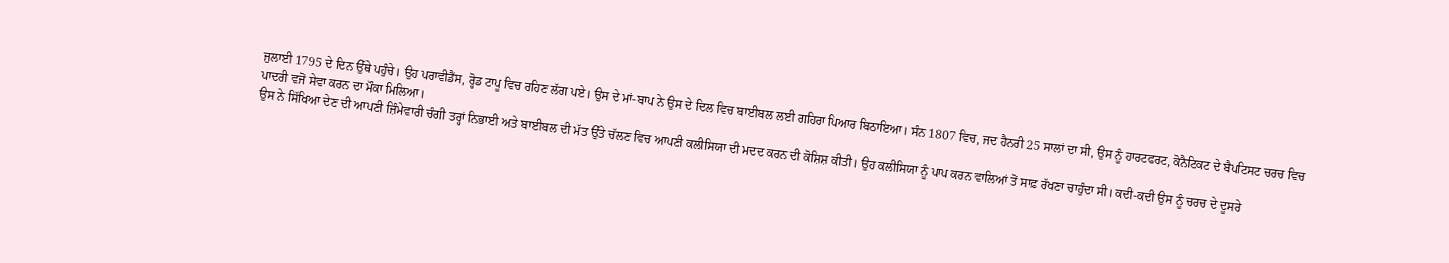ਜੁਲਾਈ 1795 ਦੇ ਦਿਨ ਉੱਥੇ ਪਹੁੰਚੇ। ਉਹ ਪਰਾਵੀਡੈਂਸ, ਰ੍ਹੋਡ ਟਾਪੂ ਵਿਚ ਰਹਿਣ ਲੱਗ ਪਏ। ਉਸ ਦੇ ਮਾਂ-ਬਾਪ ਨੇ ਉਸ ਦੇ ਦਿਲ ਵਿਚ ਬਾਈਬਲ ਲਈ ਗਹਿਰਾ ਪਿਆਰ ਬਿਠਾਇਆ। ਸੰਨ 1807 ਵਿਚ, ਜਦ ਹੈਨਰੀ 25 ਸਾਲਾਂ ਦਾ ਸੀ, ਉਸ ਨੂੰ ਹਾਰਟਫਰਟ, ਕੋਨੈਟਿਕਟ ਦੇ ਬੈਪਟਿਸਟ ਚਰਚ ਵਿਚ ਪਾਦਰੀ ਵਜੋਂ ਸੇਵਾ ਕਰਨ ਦਾ ਮੌਕਾ ਮਿਲਿਆ।
ਉਸ ਨੇ ਸਿੱਖਿਆ ਦੇਣ ਦੀ ਆਪਣੀ ਜ਼ਿੰਮੇਵਾਰੀ ਚੰਗੀ ਤਰ੍ਹਾਂ ਨਿਭਾਈ ਅਤੇ ਬਾਈਬਲ ਦੀ ਮੱਤ ਉੱਤੇ ਚੱਲਣ ਵਿਚ ਆਪਣੀ ਕਲੀਸਿਯਾ ਦੀ ਮਦਦ ਕਰਨ ਦੀ ਕੋਸ਼ਿਸ਼ ਕੀਤੀ। ਉਹ ਕਲੀਸਿਯਾ ਨੂੰ ਪਾਪ ਕਰਨ ਵਾਲਿਆਂ ਤੋਂ ਸਾਫ਼ ਰੱਖਣਾ ਚਾਹੁੰਦਾ ਸੀ। ਕਦੀ-ਕਦੀ ਉਸ ਨੂੰ ਚਰਚ ਦੇ ਦੂਸਰੇ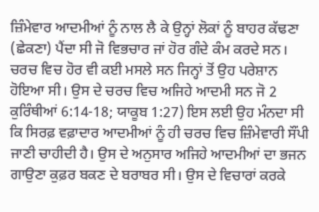ਜ਼ਿੰਮੇਵਾਰ ਆਦਮੀਆਂ ਨੂੰ ਨਾਲ ਲੈ ਕੇ ਉਨ੍ਹਾਂ ਲੋਕਾਂ ਨੂੰ ਬਾਹਰ ਕੱਢਣਾ (ਛੇਕਣਾ) ਪੈਂਦਾ ਸੀ ਜੋ ਵਿਭਚਾਰ ਜਾਂ ਹੋਰ ਗੰਦੇ ਕੰਮ ਕਰਦੇ ਸਨ।
ਚਰਚ ਵਿਚ ਹੋਰ ਵੀ ਕਈ ਮਸਲੇ ਸਨ ਜਿਨ੍ਹਾਂ ਤੋਂ ਉਹ ਪਰੇਸ਼ਾਨ ਹੋਇਆ ਸੀ। ਉਸ ਦੇ ਚਰਚ ਵਿਚ ਅਜਿਹੇ ਆਦਮੀ ਸਨ ਜੋ 2 ਕੁਰਿੰਥੀਆਂ 6:14-18; ਯਾਕੂਬ 1:27) ਇਸ ਲਈ ਉਹ ਮੰਨਦਾ ਸੀ ਕਿ ਸਿਰਫ਼ ਵਫ਼ਾਦਾਰ ਆਦਮੀਆਂ ਨੂੰ ਹੀ ਚਰਚ ਵਿਚ ਜ਼ਿੰਮੇਵਾਰੀ ਸੌਂਪੀ ਜਾਣੀ ਚਾਹੀਦੀ ਹੈ। ਉਸ ਦੇ ਅਨੁਸਾਰ ਅਜਿਹੇ ਆਦਮੀਆਂ ਦਾ ਭਜਨ ਗਾਉਣਾ ਕੁਫ਼ਰ ਬਕਣ ਦੇ ਬਰਾਬਰ ਸੀ। ਉਸ ਦੇ ਵਿਚਾਰਾਂ ਕਰਕੇ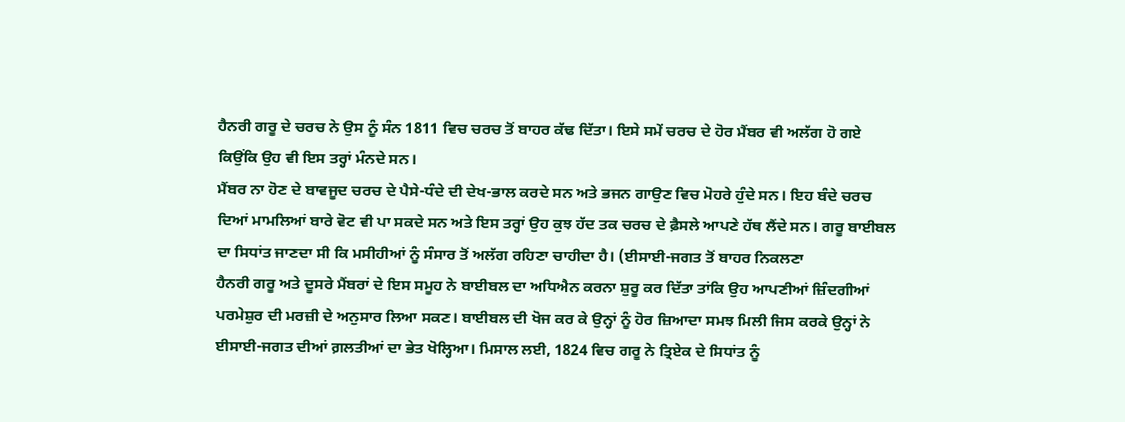ਹੈਨਰੀ ਗਰੂ ਦੇ ਚਰਚ ਨੇ ਉਸ ਨੂੰ ਸੰਨ 1811 ਵਿਚ ਚਰਚ ਤੋਂ ਬਾਹਰ ਕੱਢ ਦਿੱਤਾ। ਇਸੇ ਸਮੇਂ ਚਰਚ ਦੇ ਹੋਰ ਮੈਂਬਰ ਵੀ ਅਲੱਗ ਹੋ ਗਏ ਕਿਉਂਕਿ ਉਹ ਵੀ ਇਸ ਤਰ੍ਹਾਂ ਮੰਨਦੇ ਸਨ।
ਮੈਂਬਰ ਨਾ ਹੋਣ ਦੇ ਬਾਵਜੂਦ ਚਰਚ ਦੇ ਪੈਸੇ-ਧੰਦੇ ਦੀ ਦੇਖ-ਭਾਲ ਕਰਦੇ ਸਨ ਅਤੇ ਭਜਨ ਗਾਉਣ ਵਿਚ ਮੋਹਰੇ ਹੁੰਦੇ ਸਨ। ਇਹ ਬੰਦੇ ਚਰਚ ਦਿਆਂ ਮਾਮਲਿਆਂ ਬਾਰੇ ਵੋਟ ਵੀ ਪਾ ਸਕਦੇ ਸਨ ਅਤੇ ਇਸ ਤਰ੍ਹਾਂ ਉਹ ਕੁਝ ਹੱਦ ਤਕ ਚਰਚ ਦੇ ਫ਼ੈਸਲੇ ਆਪਣੇ ਹੱਥ ਲੈਂਦੇ ਸਨ। ਗਰੂ ਬਾਈਬਲ ਦਾ ਸਿਧਾਂਤ ਜਾਣਦਾ ਸੀ ਕਿ ਮਸੀਹੀਆਂ ਨੂੰ ਸੰਸਾਰ ਤੋਂ ਅਲੱਗ ਰਹਿਣਾ ਚਾਹੀਦਾ ਹੈ। (ਈਸਾਈ-ਜਗਤ ਤੋਂ ਬਾਹਰ ਨਿਕਲਣਾ
ਹੈਨਰੀ ਗਰੂ ਅਤੇ ਦੂਸਰੇ ਮੈਂਬਰਾਂ ਦੇ ਇਸ ਸਮੂਹ ਨੇ ਬਾਈਬਲ ਦਾ ਅਧਿਐਨ ਕਰਨਾ ਸ਼ੁਰੂ ਕਰ ਦਿੱਤਾ ਤਾਂਕਿ ਉਹ ਆਪਣੀਆਂ ਜ਼ਿੰਦਗੀਆਂ ਪਰਮੇਸ਼ੁਰ ਦੀ ਮਰਜ਼ੀ ਦੇ ਅਨੁਸਾਰ ਲਿਆ ਸਕਣ। ਬਾਈਬਲ ਦੀ ਖੋਜ ਕਰ ਕੇ ਉਨ੍ਹਾਂ ਨੂੰ ਹੋਰ ਜ਼ਿਆਦਾ ਸਮਝ ਮਿਲੀ ਜਿਸ ਕਰਕੇ ਉਨ੍ਹਾਂ ਨੇ ਈਸਾਈ-ਜਗਤ ਦੀਆਂ ਗ਼ਲਤੀਆਂ ਦਾ ਭੇਤ ਖੋਲ੍ਹਿਆ। ਮਿਸਾਲ ਲਈ, 1824 ਵਿਚ ਗਰੂ ਨੇ ਤ੍ਰਿਏਕ ਦੇ ਸਿਧਾਂਤ ਨੂੰ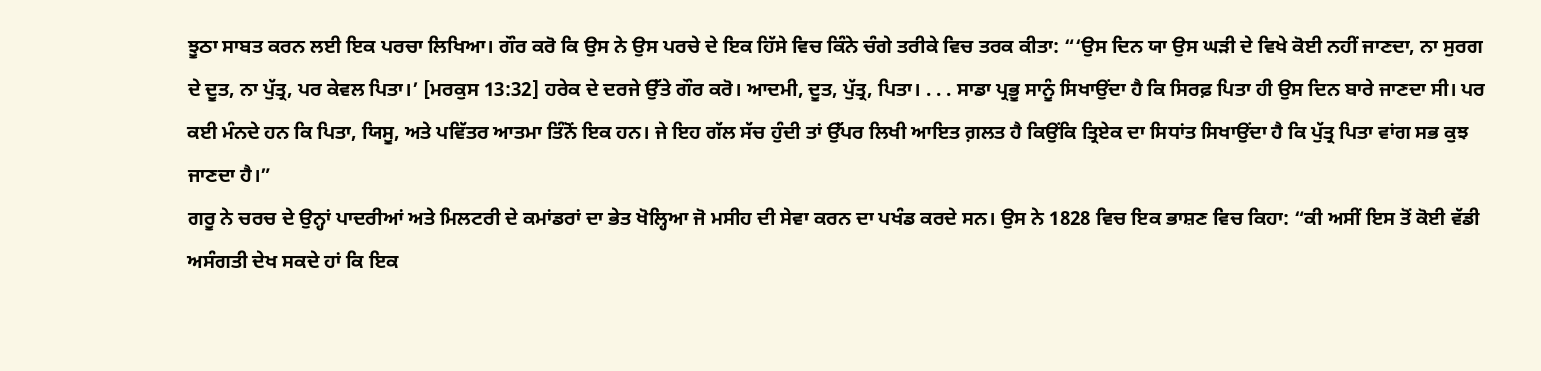ਝੂਠਾ ਸਾਬਤ ਕਰਨ ਲਈ ਇਕ ਪਰਚਾ ਲਿਖਿਆ। ਗੌਰ ਕਰੋ ਕਿ ਉਸ ਨੇ ਉਸ ਪਰਚੇ ਦੇ ਇਕ ਹਿੱਸੇ ਵਿਚ ਕਿੰਨੇ ਚੰਗੇ ਤਰੀਕੇ ਵਿਚ ਤਰਕ ਕੀਤਾ: “‘ਉਸ ਦਿਨ ਯਾ ਉਸ ਘੜੀ ਦੇ ਵਿਖੇ ਕੋਈ ਨਹੀਂ ਜਾਣਦਾ, ਨਾ ਸੁਰਗ ਦੇ ਦੂਤ, ਨਾ ਪੁੱਤ੍ਰ, ਪਰ ਕੇਵਲ ਪਿਤਾ।’ [ਮਰਕੁਸ 13:32] ਹਰੇਕ ਦੇ ਦਰਜੇ ਉੱਤੇ ਗੌਰ ਕਰੋ। ਆਦਮੀ, ਦੂਤ, ਪੁੱਤ੍ਰ, ਪਿਤਾ। . . . ਸਾਡਾ ਪ੍ਰਭੂ ਸਾਨੂੰ ਸਿਖਾਉਂਦਾ ਹੈ ਕਿ ਸਿਰਫ਼ ਪਿਤਾ ਹੀ ਉਸ ਦਿਨ ਬਾਰੇ ਜਾਣਦਾ ਸੀ। ਪਰ ਕਈ ਮੰਨਦੇ ਹਨ ਕਿ ਪਿਤਾ, ਯਿਸੂ, ਅਤੇ ਪਵਿੱਤਰ ਆਤਮਾ ਤਿੰਨੋਂ ਇਕ ਹਨ। ਜੇ ਇਹ ਗੱਲ ਸੱਚ ਹੁੰਦੀ ਤਾਂ ਉੱਪਰ ਲਿਖੀ ਆਇਤ ਗ਼ਲਤ ਹੈ ਕਿਉਂਕਿ ਤ੍ਰਿਏਕ ਦਾ ਸਿਧਾਂਤ ਸਿਖਾਉਂਦਾ ਹੈ ਕਿ ਪੁੱਤ੍ਰ ਪਿਤਾ ਵਾਂਗ ਸਭ ਕੁਝ ਜਾਣਦਾ ਹੈ।”
ਗਰੂ ਨੇ ਚਰਚ ਦੇ ਉਨ੍ਹਾਂ ਪਾਦਰੀਆਂ ਅਤੇ ਮਿਲਟਰੀ ਦੇ ਕਮਾਂਡਰਾਂ ਦਾ ਭੇਤ ਖੋਲ੍ਹਿਆ ਜੋ ਮਸੀਹ ਦੀ ਸੇਵਾ ਕਰਨ ਦਾ ਪਖੰਡ ਕਰਦੇ ਸਨ। ਉਸ ਨੇ 1828 ਵਿਚ ਇਕ ਭਾਸ਼ਣ ਵਿਚ ਕਿਹਾ: “ਕੀ ਅਸੀਂ ਇਸ ਤੋਂ ਕੋਈ ਵੱਡੀ ਅਸੰਗਤੀ ਦੇਖ ਸਕਦੇ ਹਾਂ ਕਿ ਇਕ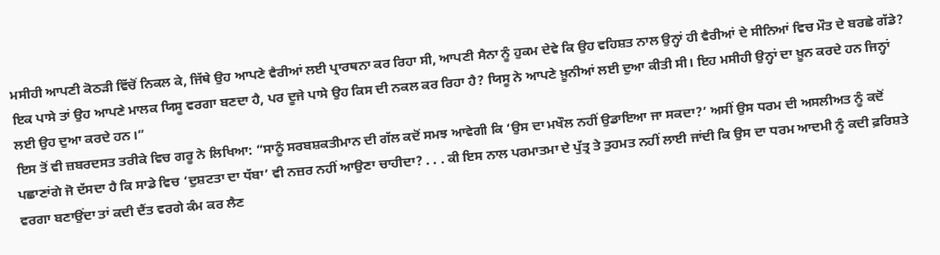ਮਸੀਹੀ ਆਪਣੀ ਕੋਠੜੀ ਵਿੱਚੋਂ ਨਿਕਲ ਕੇ, ਜਿੱਥੇ ਉਹ ਆਪਣੇ ਵੈਰੀਆਂ ਲਈ ਪ੍ਰਾਰਥਨਾ ਕਰ ਰਿਹਾ ਸੀ, ਆਪਣੀ ਸੈਨਾ ਨੂੰ ਹੁਕਮ ਦੇਵੇ ਕਿ ਉਹ ਵਹਿਸ਼ਤ ਨਾਲ ਉਨ੍ਹਾਂ ਹੀ ਵੈਰੀਆਂ ਦੇ ਸੀਨਿਆਂ ਵਿਚ ਮੌਤ ਦੇ ਬਰਛੇ ਗੱਡੇ? ਇਕ ਪਾਸੇ ਤਾਂ ਉਹ ਆਪਣੇ ਮਾਲਕ ਯਿਸੂ ਵਰਗਾ ਬਣਦਾ ਹੈ, ਪਰ ਦੂਜੇ ਪਾਸੇ ਉਹ ਕਿਸ ਦੀ ਨਕਲ ਕਰ ਰਿਹਾ ਹੈ? ਯਿਸੂ ਨੇ ਆਪਣੇ ਖ਼ੂਨੀਆਂ ਲਈ ਦੁਆ ਕੀਤੀ ਸੀ। ਇਹ ਮਸੀਹੀ ਉਨ੍ਹਾਂ ਦਾ ਖ਼ੂਨ ਕਰਦੇ ਹਨ ਜਿਨ੍ਹਾਂ ਲਈ ਉਹ ਦੁਆ ਕਰਦੇ ਹਨ।”
ਇਸ ਤੋਂ ਵੀ ਜ਼ਬਰਦਸਤ ਤਰੀਕੇ ਵਿਚ ਗਰੂ ਨੇ ਲਿਖਿਆ: “ਸਾਨੂੰ ਸਰਬਸ਼ਕਤੀਮਾਨ ਦੀ ਗੱਲ ਕਦੋਂ ਸਮਝ ਆਵੇਗੀ ਕਿ ‘ਉਸ ਦਾ ਮਖੌਲ ਨਹੀਂ ਉਡਾਇਆ ਜਾ ਸਕਦਾ?’ ਅਸੀਂ ਉਸ ਧਰਮ ਦੀ ਅਸਲੀਅਤ ਨੂੰ ਕਦੋਂ ਪਛਾਣਾਂਗੇ ਜੋ ਦੱਸਦਾ ਹੈ ਕਿ ਸਾਡੇ ਵਿਚ ‘ਦੁਸ਼ਟਤਾ ਦਾ ਧੱਬਾ’ ਵੀ ਨਜ਼ਰ ਨਹੀਂ ਆਉਣਾ ਚਾਹੀਦਾ? . . . ਕੀ ਇਸ ਨਾਲ ਪਰਮਾਤਮਾ ਦੇ ਪੁੱਤ੍ਰ ਤੇ ਤੁਹਮਤ ਨਹੀਂ ਲਾਈ ਜਾਂਦੀ ਕਿ ਉਸ ਦਾ ਧਰਮ ਆਦਮੀ ਨੂੰ ਕਦੀ ਫ਼ਰਿਸ਼ਤੇ ਵਰਗਾ ਬਣਾਉਂਦਾ ਤਾਂ ਕਦੀ ਦੈਂਤ ਵਰਗੇ ਕੰਮ ਕਰ ਲੈਣ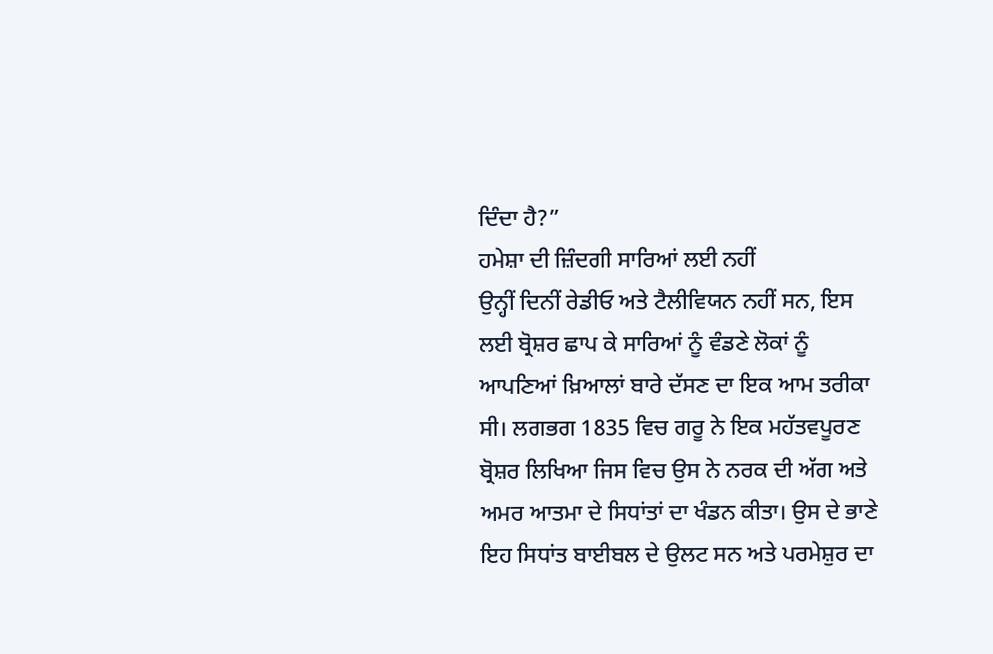ਦਿੰਦਾ ਹੈ?”
ਹਮੇਸ਼ਾ ਦੀ ਜ਼ਿੰਦਗੀ ਸਾਰਿਆਂ ਲਈ ਨਹੀਂ
ਉਨ੍ਹੀਂ ਦਿਨੀਂ ਰੇਡੀਓ ਅਤੇ ਟੈਲੀਵਿਯਨ ਨਹੀਂ ਸਨ, ਇਸ ਲਈ ਬ੍ਰੋਸ਼ਰ ਛਾਪ ਕੇ ਸਾਰਿਆਂ ਨੂੰ ਵੰਡਣੇ ਲੋਕਾਂ ਨੂੰ ਆਪਣਿਆਂ ਖ਼ਿਆਲਾਂ ਬਾਰੇ ਦੱਸਣ ਦਾ ਇਕ ਆਮ ਤਰੀਕਾ ਸੀ। ਲਗਭਗ 1835 ਵਿਚ ਗਰੂ ਨੇ ਇਕ ਮਹੱਤਵਪੂਰਣ ਬ੍ਰੋਸ਼ਰ ਲਿਖਿਆ ਜਿਸ ਵਿਚ ਉਸ ਨੇ ਨਰਕ ਦੀ ਅੱਗ ਅਤੇ ਅਮਰ ਆਤਮਾ ਦੇ ਸਿਧਾਂਤਾਂ ਦਾ ਖੰਡਨ ਕੀਤਾ। ਉਸ ਦੇ ਭਾਣੇ ਇਹ ਸਿਧਾਂਤ ਬਾਈਬਲ ਦੇ ਉਲਟ ਸਨ ਅਤੇ ਪਰਮੇਸ਼ੁਰ ਦਾ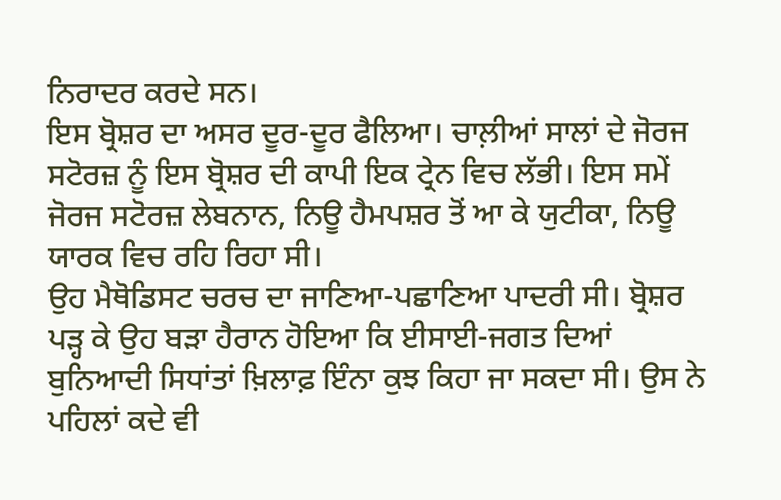ਨਿਰਾਦਰ ਕਰਦੇ ਸਨ।
ਇਸ ਬ੍ਰੋਸ਼ਰ ਦਾ ਅਸਰ ਦੂਰ-ਦੂਰ ਫੈਲਿਆ। ਚਾਲ਼ੀਆਂ ਸਾਲਾਂ ਦੇ ਜੋਰਜ ਸਟੋਰਜ਼ ਨੂੰ ਇਸ ਬ੍ਰੋਸ਼ਰ ਦੀ ਕਾਪੀ ਇਕ ਟ੍ਰੇਨ ਵਿਚ ਲੱਭੀ। ਇਸ ਸਮੇਂ ਜੋਰਜ ਸਟੋਰਜ਼ ਲੇਬਨਾਨ, ਨਿਊ ਹੈਮਪਸ਼ਰ ਤੋਂ ਆ ਕੇ ਯੁਟੀਕਾ, ਨਿਊ ਯਾਰਕ ਵਿਚ ਰਹਿ ਰਿਹਾ ਸੀ।
ਉਹ ਮੈਥੋਡਿਸਟ ਚਰਚ ਦਾ ਜਾਣਿਆ-ਪਛਾਣਿਆ ਪਾਦਰੀ ਸੀ। ਬ੍ਰੋਸ਼ਰ ਪੜ੍ਹ ਕੇ ਉਹ ਬੜਾ ਹੈਰਾਨ ਹੋਇਆ ਕਿ ਈਸਾਈ-ਜਗਤ ਦਿਆਂ ਬੁਨਿਆਦੀ ਸਿਧਾਂਤਾਂ ਖ਼ਿਲਾਫ਼ ਇੰਨਾ ਕੁਝ ਕਿਹਾ ਜਾ ਸਕਦਾ ਸੀ। ਉਸ ਨੇ ਪਹਿਲਾਂ ਕਦੇ ਵੀ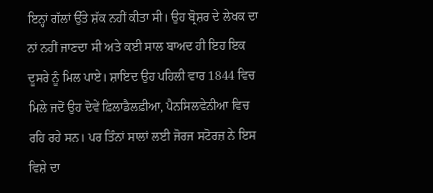ਇਨ੍ਹਾਂ ਗੱਲਾਂ ਉੱਤੇ ਸ਼ੱਕ ਨਹੀਂ ਕੀਤਾ ਸੀ। ਉਹ ਬ੍ਰੋਸ਼ਰ ਦੇ ਲੇਖਕ ਦਾ ਨਾਂ ਨਹੀਂ ਜਾਣਦਾ ਸੀ ਅਤੇ ਕਈ ਸਾਲ ਬਾਅਦ ਹੀ ਇਹ ਇਕ ਦੂਸਰੇ ਨੂੰ ਮਿਲ ਪਾਏ। ਸ਼ਾਇਦ ਉਹ ਪਹਿਲੀ ਵਾਰ 1844 ਵਿਚ ਮਿਲੇ ਜਦੋਂ ਉਹ ਦੋਵੇਂ ਫ਼ਿਲਾਡੈਲਫ਼ੀਆ, ਪੈਨਸਿਲਵੇਨੀਆ ਵਿਚ ਰਹਿ ਰਹੇ ਸਨ। ਪਰ ਤਿੰਨਾਂ ਸਾਲਾਂ ਲਈ ਜੋਰਜ ਸਟੋਰਜ਼ ਨੇ ਇਸ ਵਿਸ਼ੇ ਦਾ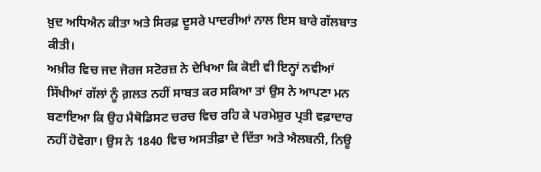ਖ਼ੁਦ ਅਧਿਐਨ ਕੀਤਾ ਅਤੇ ਸਿਰਫ਼ ਦੂਸਰੇ ਪਾਦਰੀਆਂ ਨਾਲ ਇਸ ਬਾਰੇ ਗੱਲਬਾਤ ਕੀਤੀ।
ਅਖ਼ੀਰ ਵਿਚ ਜਦ ਜੋਰਜ ਸਟੋਰਜ਼ ਨੇ ਦੇਖਿਆ ਕਿ ਕੋਈ ਵੀ ਇਨ੍ਹਾਂ ਨਵੀਆਂ ਸਿੱਖੀਆਂ ਗੱਲਾਂ ਨੂੰ ਗ਼ਲਤ ਨਹੀਂ ਸਾਬਤ ਕਰ ਸਕਿਆ ਤਾਂ ਉਸ ਨੇ ਆਪਣਾ ਮਨ ਬਣਾਇਆ ਕਿ ਉਹ ਮੈਥੋਡਿਸਟ ਚਰਚ ਵਿਚ ਰਹਿ ਕੇ ਪਰਮੇਸ਼ੁਰ ਪ੍ਰਤੀ ਵਫ਼ਾਦਾਰ ਨਹੀਂ ਹੋਵੇਗਾ। ਉਸ ਨੇ 1840 ਵਿਚ ਅਸਤੀਫ਼ਾ ਦੇ ਦਿੱਤਾ ਅਤੇ ਐਲਬਨੀ, ਨਿਊ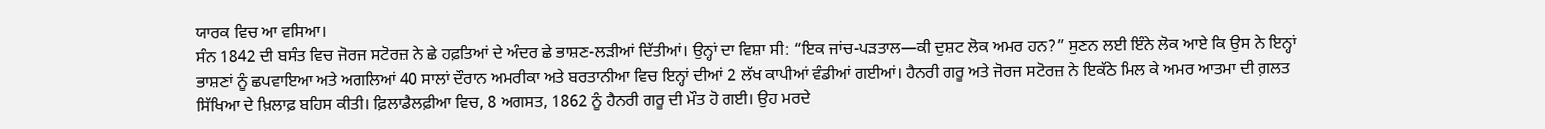ਯਾਰਕ ਵਿਚ ਆ ਵਸਿਆ।
ਸੰਨ 1842 ਦੀ ਬਸੰਤ ਵਿਚ ਜੋਰਜ ਸਟੋਰਜ਼ ਨੇ ਛੇ ਹਫ਼ਤਿਆਂ ਦੇ ਅੰਦਰ ਛੇ ਭਾਸ਼ਣ-ਲੜੀਆਂ ਦਿੱਤੀਆਂ। ਉਨ੍ਹਾਂ ਦਾ ਵਿਸ਼ਾ ਸੀ: “ਇਕ ਜਾਂਚ-ਪੜਤਾਲ—ਕੀ ਦੁਸ਼ਟ ਲੋਕ ਅਮਰ ਹਨ?” ਸੁਣਨ ਲਈ ਇੰਨੇ ਲੋਕ ਆਏ ਕਿ ਉਸ ਨੇ ਇਨ੍ਹਾਂ ਭਾਸ਼ਣਾਂ ਨੂੰ ਛਪਵਾਇਆ ਅਤੇ ਅਗਲਿਆਂ 40 ਸਾਲਾਂ ਦੌਰਾਨ ਅਮਰੀਕਾ ਅਤੇ ਬਰਤਾਨੀਆ ਵਿਚ ਇਨ੍ਹਾਂ ਦੀਆਂ 2 ਲੱਖ ਕਾਪੀਆਂ ਵੰਡੀਆਂ ਗਈਆਂ। ਹੈਨਰੀ ਗਰੂ ਅਤੇ ਜੋਰਜ ਸਟੋਰਜ਼ ਨੇ ਇਕੱਠੇ ਮਿਲ ਕੇ ਅਮਰ ਆਤਮਾ ਦੀ ਗ਼ਲਤ ਸਿੱਖਿਆ ਦੇ ਖ਼ਿਲਾਫ਼ ਬਹਿਸ ਕੀਤੀ। ਫ਼ਿਲਾਡੈਲਫ਼ੀਆ ਵਿਚ, 8 ਅਗਸਤ, 1862 ਨੂੰ ਹੈਨਰੀ ਗਰੂ ਦੀ ਮੌਤ ਹੋ ਗਈ। ਉਹ ਮਰਦੇ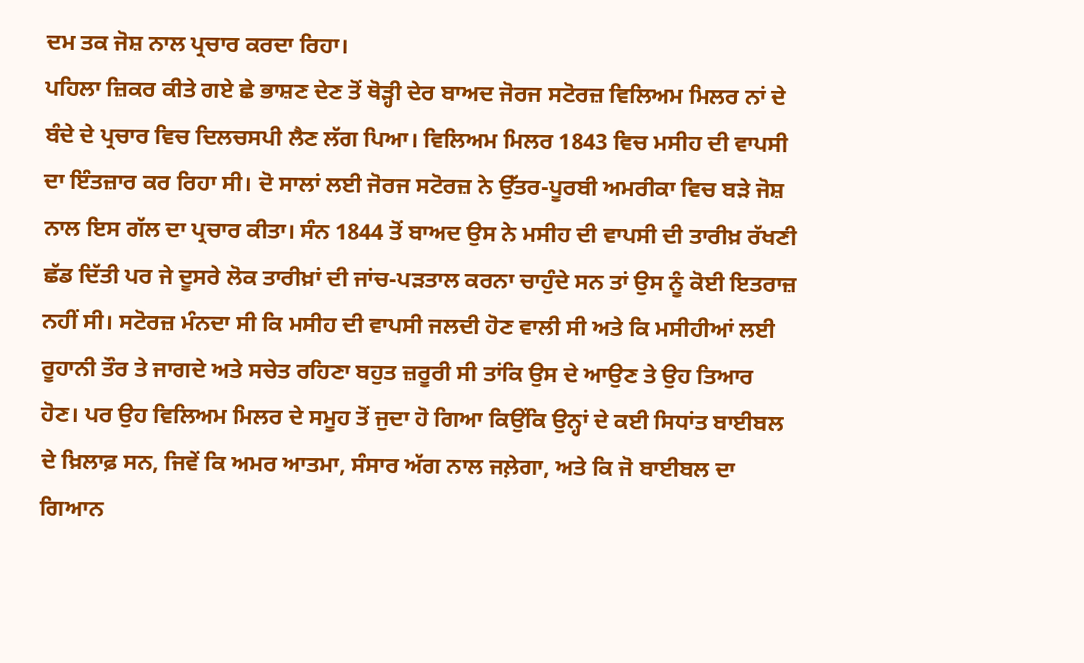ਦਮ ਤਕ ਜੋਸ਼ ਨਾਲ ਪ੍ਰਚਾਰ ਕਰਦਾ ਰਿਹਾ।
ਪਹਿਲਾ ਜ਼ਿਕਰ ਕੀਤੇ ਗਏ ਛੇ ਭਾਸ਼ਣ ਦੇਣ ਤੋਂ ਥੋੜ੍ਹੀ ਦੇਰ ਬਾਅਦ ਜੋਰਜ ਸਟੋਰਜ਼ ਵਿਲਿਅਮ ਮਿਲਰ ਨਾਂ ਦੇ ਬੰਦੇ ਦੇ ਪ੍ਰਚਾਰ ਵਿਚ ਦਿਲਚਸਪੀ ਲੈਣ ਲੱਗ ਪਿਆ। ਵਿਲਿਅਮ ਮਿਲਰ 1843 ਵਿਚ ਮਸੀਹ ਦੀ ਵਾਪਸੀ ਦਾ ਇੰਤਜ਼ਾਰ ਕਰ ਰਿਹਾ ਸੀ। ਦੋ ਸਾਲਾਂ ਲਈ ਜੋਰਜ ਸਟੋਰਜ਼ ਨੇ ਉੱਤਰ-ਪੂਰਬੀ ਅਮਰੀਕਾ ਵਿਚ ਬੜੇ ਜੋਸ਼ ਨਾਲ ਇਸ ਗੱਲ ਦਾ ਪ੍ਰਚਾਰ ਕੀਤਾ। ਸੰਨ 1844 ਤੋਂ ਬਾਅਦ ਉਸ ਨੇ ਮਸੀਹ ਦੀ ਵਾਪਸੀ ਦੀ ਤਾਰੀਖ਼ ਰੱਖਣੀ ਛੱਡ ਦਿੱਤੀ ਪਰ ਜੇ ਦੂਸਰੇ ਲੋਕ ਤਾਰੀਖ਼ਾਂ ਦੀ ਜਾਂਚ-ਪੜਤਾਲ ਕਰਨਾ ਚਾਹੁੰਦੇ ਸਨ ਤਾਂ ਉਸ ਨੂੰ ਕੋਈ ਇਤਰਾਜ਼ ਨਹੀਂ ਸੀ। ਸਟੋਰਜ਼ ਮੰਨਦਾ ਸੀ ਕਿ ਮਸੀਹ ਦੀ ਵਾਪਸੀ ਜਲਦੀ ਹੋਣ ਵਾਲੀ ਸੀ ਅਤੇ ਕਿ ਮਸੀਹੀਆਂ ਲਈ ਰੂਹਾਨੀ ਤੌਰ ਤੇ ਜਾਗਦੇ ਅਤੇ ਸਚੇਤ ਰਹਿਣਾ ਬਹੁਤ ਜ਼ਰੂਰੀ ਸੀ ਤਾਂਕਿ ਉਸ ਦੇ ਆਉਣ ਤੇ ਉਹ ਤਿਆਰ ਹੋਣ। ਪਰ ਉਹ ਵਿਲਿਅਮ ਮਿਲਰ ਦੇ ਸਮੂਹ ਤੋਂ ਜੁਦਾ ਹੋ ਗਿਆ ਕਿਉਂਕਿ ਉਨ੍ਹਾਂ ਦੇ ਕਈ ਸਿਧਾਂਤ ਬਾਈਬਲ ਦੇ ਖ਼ਿਲਾਫ਼ ਸਨ, ਜਿਵੇਂ ਕਿ ਅਮਰ ਆਤਮਾ, ਸੰਸਾਰ ਅੱਗ ਨਾਲ ਜਲ਼ੇਗਾ, ਅਤੇ ਕਿ ਜੋ ਬਾਈਬਲ ਦਾ ਗਿਆਨ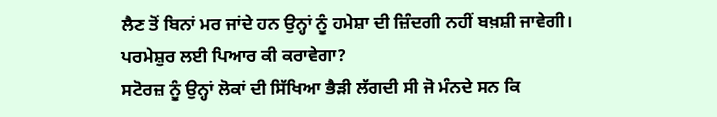ਲੈਣ ਤੋਂ ਬਿਨਾਂ ਮਰ ਜਾਂਦੇ ਹਨ ਉਨ੍ਹਾਂ ਨੂੰ ਹਮੇਸ਼ਾ ਦੀ ਜ਼ਿੰਦਗੀ ਨਹੀਂ ਬਖ਼ਸ਼ੀ ਜਾਵੇਗੀ।
ਪਰਮੇਸ਼ੁਰ ਲਈ ਪਿਆਰ ਕੀ ਕਰਾਵੇਗਾ?
ਸਟੋਰਜ਼ ਨੂੰ ਉਨ੍ਹਾਂ ਲੋਕਾਂ ਦੀ ਸਿੱਖਿਆ ਭੈੜੀ ਲੱਗਦੀ ਸੀ ਜੋ ਮੰਨਦੇ ਸਨ ਕਿ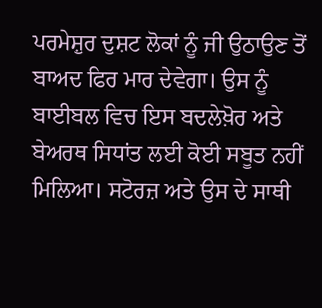ਪਰਮੇਸ਼ੁਰ ਦੁਸ਼ਟ ਲੋਕਾਂ ਨੂੰ ਜੀ ਉਠਾਉਣ ਤੋਂ ਬਾਅਦ ਫਿਰ ਮਾਰ ਦੇਵੇਗਾ। ਉਸ ਨੂੰ ਬਾਈਬਲ ਵਿਚ ਇਸ ਬਦਲੇਖ਼ੋਰ ਅਤੇ ਬੇਅਰਥ ਸਿਧਾਂਤ ਲਈ ਕੋਈ ਸਬੂਤ ਨਹੀਂ ਮਿਲਿਆ। ਸਟੋਰਜ਼ ਅਤੇ ਉਸ ਦੇ ਸਾਥੀ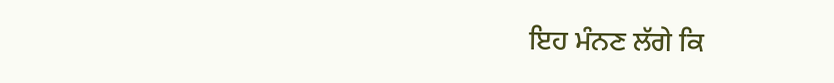ਇਹ ਮੰਨਣ ਲੱਗੇ ਕਿ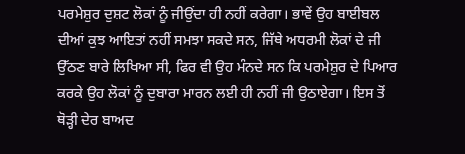ਪਰਮੇਸ਼ੁਰ ਦੁਸ਼ਟ ਲੋਕਾਂ ਨੂੰ ਜੀਉਂਦਾ ਹੀ ਨਹੀਂ ਕਰੇਗਾ। ਭਾਵੇਂ ਉਹ ਬਾਈਬਲ ਦੀਆਂ ਕੁਝ ਆਇਤਾਂ ਨਹੀਂ ਸਮਝਾ ਸਕਦੇ ਸਨ, ਜਿੱਥੇ ਅਧਰਮੀ ਲੋਕਾਂ ਦੇ ਜੀ ਉੱਠਣ ਬਾਰੇ ਲਿਖਿਆ ਸੀ, ਫਿਰ ਵੀ ਉਹ ਮੰਨਦੇ ਸਨ ਕਿ ਪਰਮੇਸ਼ੁਰ ਦੇ ਪਿਆਰ ਕਰਕੇ ਉਹ ਲੋਕਾਂ ਨੂੰ ਦੁਬਾਰਾ ਮਾਰਨ ਲਈ ਹੀ ਨਹੀਂ ਜੀ ਉਠਾਏਗਾ। ਇਸ ਤੋਂ ਥੋੜ੍ਹੀ ਦੇਰ ਬਾਅਦ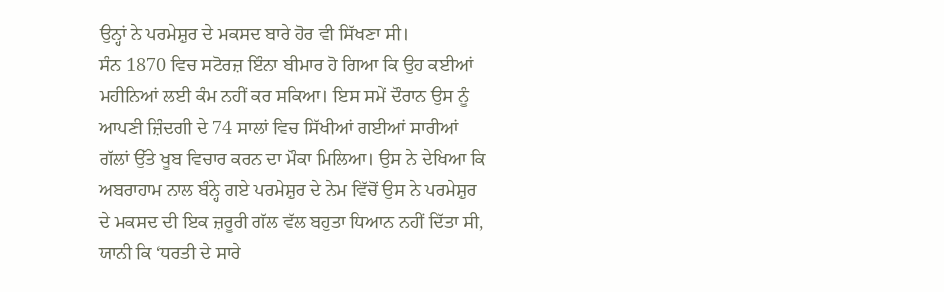ਉਨ੍ਹਾਂ ਨੇ ਪਰਮੇਸ਼ੁਰ ਦੇ ਮਕਸਦ ਬਾਰੇ ਹੋਰ ਵੀ ਸਿੱਖਣਾ ਸੀ।
ਸੰਨ 1870 ਵਿਚ ਸਟੋਰਜ਼ ਇੰਨਾ ਬੀਮਾਰ ਹੋ ਗਿਆ ਕਿ ਉਹ ਕਈਆਂ ਮਹੀਨਿਆਂ ਲਈ ਕੰਮ ਨਹੀਂ ਕਰ ਸਕਿਆ। ਇਸ ਸਮੇਂ ਦੌਰਾਨ ਉਸ ਨੂੰ ਆਪਣੀ ਜ਼ਿੰਦਗੀ ਦੇ 74 ਸਾਲਾਂ ਵਿਚ ਸਿੱਖੀਆਂ ਗਈਆਂ ਸਾਰੀਆਂ ਗੱਲਾਂ ਉੱਤੇ ਖੂਬ ਵਿਚਾਰ ਕਰਨ ਦਾ ਮੌਕਾ ਮਿਲਿਆ। ਉਸ ਨੇ ਦੇਖਿਆ ਕਿ ਅਬਰਾਹਾਮ ਨਾਲ ਬੰਨ੍ਹੇ ਗਏ ਪਰਮੇਸ਼ੁਰ ਦੇ ਨੇਮ ਵਿੱਚੋਂ ਉਸ ਨੇ ਪਰਮੇਸ਼ੁਰ ਦੇ ਮਕਸਦ ਦੀ ਇਕ ਜ਼ਰੂਰੀ ਗੱਲ ਵੱਲ ਬਹੁਤਾ ਧਿਆਨ ਨਹੀਂ ਦਿੱਤਾ ਸੀ, ਯਾਨੀ ਕਿ ‘ਧਰਤੀ ਦੇ ਸਾਰੇ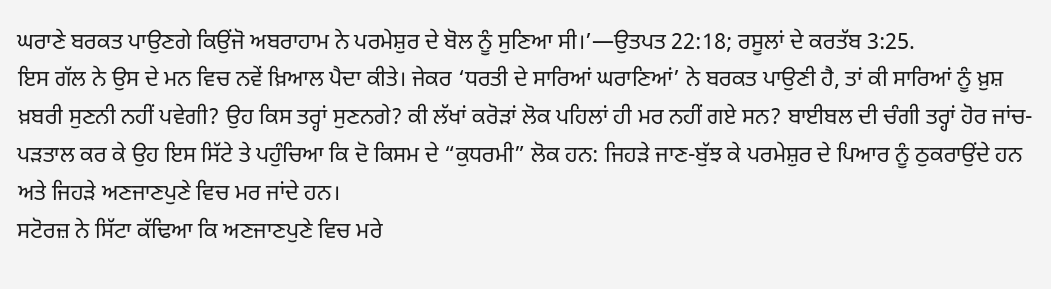ਘਰਾਣੇ ਬਰਕਤ ਪਾਉਣਗੇ ਕਿਉਂਜੋ ਅਬਰਾਹਾਮ ਨੇ ਪਰਮੇਸ਼ੁਰ ਦੇ ਬੋਲ ਨੂੰ ਸੁਣਿਆ ਸੀ।’—ਉਤਪਤ 22:18; ਰਸੂਲਾਂ ਦੇ ਕਰਤੱਬ 3:25.
ਇਸ ਗੱਲ ਨੇ ਉਸ ਦੇ ਮਨ ਵਿਚ ਨਵੇਂ ਖ਼ਿਆਲ ਪੈਦਾ ਕੀਤੇ। ਜੇਕਰ ‘ਧਰਤੀ ਦੇ ਸਾਰਿਆਂ ਘਰਾਣਿਆਂ’ ਨੇ ਬਰਕਤ ਪਾਉਣੀ ਹੈ, ਤਾਂ ਕੀ ਸਾਰਿਆਂ ਨੂੰ ਖ਼ੁਸ਼ ਖ਼ਬਰੀ ਸੁਣਨੀ ਨਹੀਂ ਪਵੇਗੀ? ਉਹ ਕਿਸ ਤਰ੍ਹਾਂ ਸੁਣਨਗੇ? ਕੀ ਲੱਖਾਂ ਕਰੋੜਾਂ ਲੋਕ ਪਹਿਲਾਂ ਹੀ ਮਰ ਨਹੀਂ ਗਏ ਸਨ? ਬਾਈਬਲ ਦੀ ਚੰਗੀ ਤਰ੍ਹਾਂ ਹੋਰ ਜਾਂਚ-ਪੜਤਾਲ ਕਰ ਕੇ ਉਹ ਇਸ ਸਿੱਟੇ ਤੇ ਪਹੁੰਚਿਆ ਕਿ ਦੋ ਕਿਸਮ ਦੇ “ਕੁਧਰਮੀ” ਲੋਕ ਹਨ: ਜਿਹੜੇ ਜਾਣ-ਬੁੱਝ ਕੇ ਪਰਮੇਸ਼ੁਰ ਦੇ ਪਿਆਰ ਨੂੰ ਠੁਕਰਾਉਂਦੇ ਹਨ ਅਤੇ ਜਿਹੜੇ ਅਣਜਾਣਪੁਣੇ ਵਿਚ ਮਰ ਜਾਂਦੇ ਹਨ।
ਸਟੋਰਜ਼ ਨੇ ਸਿੱਟਾ ਕੱਢਿਆ ਕਿ ਅਣਜਾਣਪੁਣੇ ਵਿਚ ਮਰੇ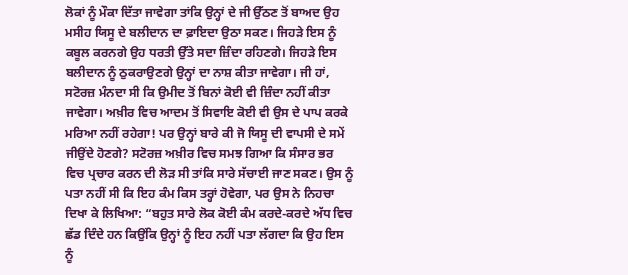ਲੋਕਾਂ ਨੂੰ ਮੌਕਾ ਦਿੱਤਾ ਜਾਵੇਗਾ ਤਾਂਕਿ ਉਨ੍ਹਾਂ ਦੇ ਜੀ ਉੱਠਣ ਤੋਂ ਬਾਅਦ ਉਹ ਮਸੀਹ ਯਿਸੂ ਦੇ ਬਲੀਦਾਨ ਦਾ ਫ਼ਾਇਦਾ ਉਠਾ ਸਕਣ। ਜਿਹੜੇ ਇਸ ਨੂੰ ਕਬੂਲ ਕਰਨਗੇ ਉਹ ਧਰਤੀ ਉੱਤੇ ਸਦਾ ਜ਼ਿੰਦਾ ਰਹਿਣਗੇ। ਜਿਹੜੇ ਇਸ ਬਲੀਦਾਨ ਨੂੰ ਠੁਕਰਾਉਣਗੇ ਉਨ੍ਹਾਂ ਦਾ ਨਾਸ਼ ਕੀਤਾ ਜਾਵੇਗਾ। ਜੀ ਹਾਂ, ਸਟੋਰਜ਼ ਮੰਨਦਾ ਸੀ ਕਿ ਉਮੀਦ ਤੋਂ ਬਿਨਾਂ ਕੋਈ ਵੀ ਜ਼ਿੰਦਾ ਨਹੀਂ ਕੀਤਾ ਜਾਵੇਗਾ। ਅਖ਼ੀਰ ਵਿਚ ਆਦਮ ਤੋਂ ਸਿਵਾਇ ਕੋਈ ਵੀ ਉਸ ਦੇ ਪਾਪ ਕਰਕੇ ਮਰਿਆ ਨਹੀਂ ਰਹੇਗਾ! ਪਰ ਉਨ੍ਹਾਂ ਬਾਰੇ ਕੀ ਜੋ ਯਿਸੂ ਦੀ ਵਾਪਸੀ ਦੇ ਸਮੇਂ ਜੀਉਂਦੇ ਹੋਣਗੇ? ਸਟੋਰਜ਼ ਅਖ਼ੀਰ ਵਿਚ ਸਮਝ ਗਿਆ ਕਿ ਸੰਸਾਰ ਭਰ ਵਿਚ ਪ੍ਰਚਾਰ ਕਰਨ ਦੀ ਲੋੜ ਸੀ ਤਾਂਕਿ ਸਾਰੇ ਸੱਚਾਈ ਜਾਣ ਸਕਣ। ਉਸ ਨੂੰ ਪਤਾ ਨਹੀਂ ਸੀ ਕਿ ਇਹ ਕੰਮ ਕਿਸ ਤਰ੍ਹਾਂ ਹੋਵੇਗਾ, ਪਰ ਉਸ ਨੇ ਨਿਹਚਾ ਦਿਖਾ ਕੇ ਲਿਖਿਆ: “ਬਹੁਤ ਸਾਰੇ ਲੋਕ ਕੋਈ ਕੰਮ ਕਰਦੇ-ਕਰਦੇ ਅੱਧ ਵਿਚ ਛੱਡ ਦਿੰਦੇ ਹਨ ਕਿਉਂਕਿ ਉਨ੍ਹਾਂ ਨੂੰ ਇਹ ਨਹੀਂ ਪਤਾ ਲੱਗਦਾ ਕਿ ਉਹ ਇਸ ਨੂੰ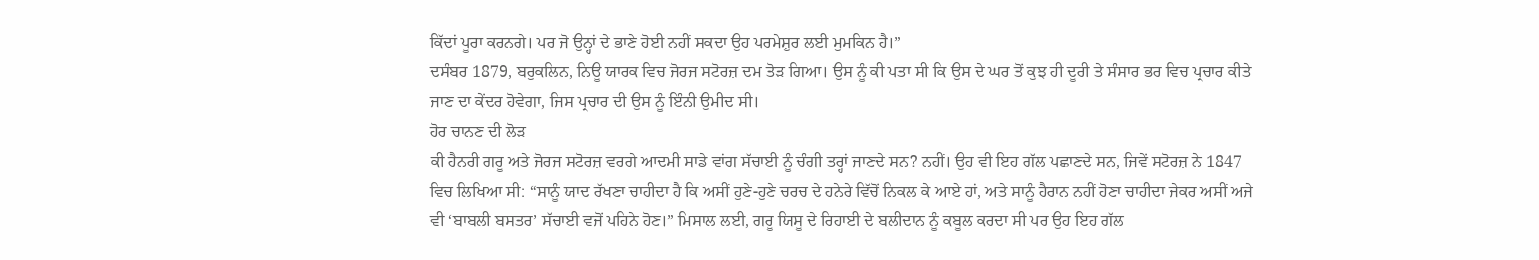ਕਿੱਦਾਂ ਪੂਰਾ ਕਰਨਗੇ। ਪਰ ਜੋ ਉਨ੍ਹਾਂ ਦੇ ਭਾਣੇ ਹੋਈ ਨਹੀਂ ਸਕਦਾ ਉਹ ਪਰਮੇਸ਼ੁਰ ਲਈ ਮੁਮਕਿਨ ਹੈ।”
ਦਸੰਬਰ 1879, ਬਰੁਕਲਿਨ, ਨਿਊ ਯਾਰਕ ਵਿਚ ਜੋਰਜ ਸਟੋਰਜ਼ ਦਮ ਤੋੜ ਗਿਆ। ਉਸ ਨੂੰ ਕੀ ਪਤਾ ਸੀ ਕਿ ਉਸ ਦੇ ਘਰ ਤੋਂ ਕੁਝ ਹੀ ਦੂਰੀ ਤੇ ਸੰਸਾਰ ਭਰ ਵਿਚ ਪ੍ਰਚਾਰ ਕੀਤੇ ਜਾਣ ਦਾ ਕੇਂਦਰ ਹੋਵੇਗਾ, ਜਿਸ ਪ੍ਰਚਾਰ ਦੀ ਉਸ ਨੂੰ ਇੰਨੀ ਉਮੀਦ ਸੀ।
ਹੋਰ ਚਾਨਣ ਦੀ ਲੋੜ
ਕੀ ਹੈਨਰੀ ਗਰੂ ਅਤੇ ਜੋਰਜ ਸਟੋਰਜ਼ ਵਰਗੇ ਆਦਮੀ ਸਾਡੇ ਵਾਂਗ ਸੱਚਾਈ ਨੂੰ ਚੰਗੀ ਤਰ੍ਹਾਂ ਜਾਣਦੇ ਸਨ? ਨਹੀਂ। ਉਹ ਵੀ ਇਹ ਗੱਲ ਪਛਾਣਦੇ ਸਨ, ਜਿਵੇਂ ਸਟੋਰਜ਼ ਨੇ 1847 ਵਿਚ ਲਿਖਿਆ ਸੀ: “ਸਾਨੂੰ ਯਾਦ ਰੱਖਣਾ ਚਾਹੀਦਾ ਹੈ ਕਿ ਅਸੀਂ ਹੁਣੇ-ਹੁਣੇ ਚਰਚ ਦੇ ਹਨੇਰੇ ਵਿੱਚੋਂ ਨਿਕਲ ਕੇ ਆਏ ਹਾਂ, ਅਤੇ ਸਾਨੂੰ ਹੈਰਾਨ ਨਹੀਂ ਹੋਣਾ ਚਾਹੀਦਾ ਜੇਕਰ ਅਸੀਂ ਅਜੇ ਵੀ ‘ਬਾਬਲੀ ਬਸਤਰ’ ਸੱਚਾਈ ਵਜੋਂ ਪਹਿਨੇ ਹੋਣ।” ਮਿਸਾਲ ਲਈ, ਗਰੂ ਯਿਸੂ ਦੇ ਰਿਹਾਈ ਦੇ ਬਲੀਦਾਨ ਨੂੰ ਕਬੂਲ ਕਰਦਾ ਸੀ ਪਰ ਉਹ ਇਹ ਗੱਲ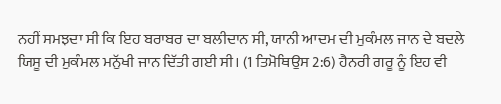ਨਹੀਂ ਸਮਝਦਾ ਸੀ ਕਿ ਇਹ ਬਰਾਬਰ ਦਾ ਬਲੀਦਾਨ ਸੀ, ਯਾਨੀ ਆਦਮ ਦੀ ਮੁਕੰਮਲ ਜਾਨ ਦੇ ਬਦਲੇ ਯਿਸੂ ਦੀ ਮੁਕੰਮਲ ਮਨੁੱਖੀ ਜਾਨ ਦਿੱਤੀ ਗਈ ਸੀ। (1 ਤਿਮੋਥਿਉਸ 2:6) ਹੈਨਰੀ ਗਰੂ ਨੂੰ ਇਹ ਵੀ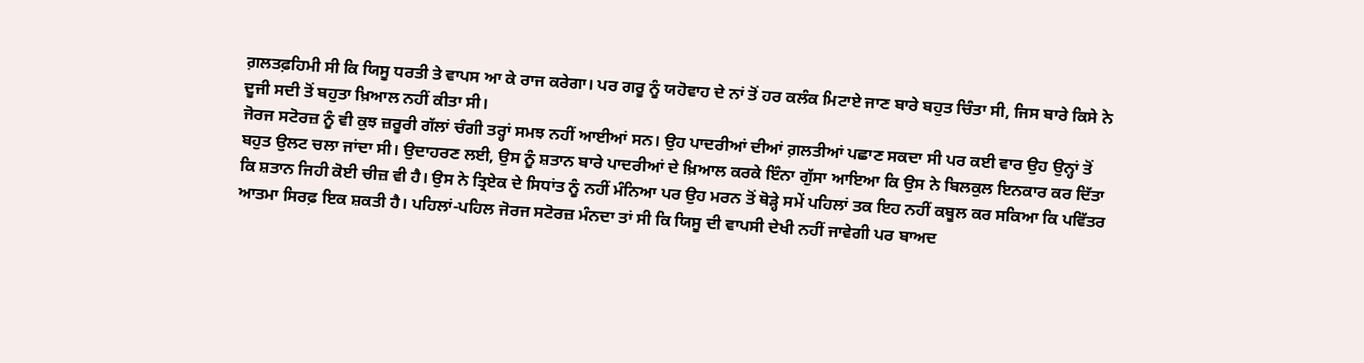ਗ਼ਲਤਫ਼ਹਿਮੀ ਸੀ ਕਿ ਯਿਸੂ ਧਰਤੀ ਤੇ ਵਾਪਸ ਆ ਕੇ ਰਾਜ ਕਰੇਗਾ। ਪਰ ਗਰੂ ਨੂੰ ਯਹੋਵਾਹ ਦੇ ਨਾਂ ਤੋਂ ਹਰ ਕਲੰਕ ਮਿਟਾਏ ਜਾਣ ਬਾਰੇ ਬਹੁਤ ਚਿੰਤਾ ਸੀ, ਜਿਸ ਬਾਰੇ ਕਿਸੇ ਨੇ ਦੂਜੀ ਸਦੀ ਤੋਂ ਬਹੁਤਾ ਖ਼ਿਆਲ ਨਹੀਂ ਕੀਤਾ ਸੀ।
ਜੋਰਜ ਸਟੋਰਜ਼ ਨੂੰ ਵੀ ਕੁਝ ਜ਼ਰੂਰੀ ਗੱਲਾਂ ਚੰਗੀ ਤਰ੍ਹਾਂ ਸਮਝ ਨਹੀਂ ਆਈਆਂ ਸਨ। ਉਹ ਪਾਦਰੀਆਂ ਦੀਆਂ ਗ਼ਲਤੀਆਂ ਪਛਾਣ ਸਕਦਾ ਸੀ ਪਰ ਕਈ ਵਾਰ ਉਹ ਉਨ੍ਹਾਂ ਤੋਂ ਬਹੁਤ ਉਲਟ ਚਲਾ ਜਾਂਦਾ ਸੀ। ਉਦਾਹਰਣ ਲਈ, ਉਸ ਨੂੰ ਸ਼ਤਾਨ ਬਾਰੇ ਪਾਦਰੀਆਂ ਦੇ ਖ਼ਿਆਲ ਕਰਕੇ ਇੰਨਾ ਗੁੱਸਾ ਆਇਆ ਕਿ ਉਸ ਨੇ ਬਿਲਕੁਲ ਇਨਕਾਰ ਕਰ ਦਿੱਤਾ ਕਿ ਸ਼ਤਾਨ ਜਿਹੀ ਕੋਈ ਚੀਜ਼ ਵੀ ਹੈ। ਉਸ ਨੇ ਤ੍ਰਿਏਕ ਦੇ ਸਿਧਾਂਤ ਨੂੰ ਨਹੀਂ ਮੰਨਿਆ ਪਰ ਉਹ ਮਰਨ ਤੋਂ ਥੋੜ੍ਹੇ ਸਮੇਂ ਪਹਿਲਾਂ ਤਕ ਇਹ ਨਹੀਂ ਕਬੂਲ ਕਰ ਸਕਿਆ ਕਿ ਪਵਿੱਤਰ
ਆਤਮਾ ਸਿਰਫ਼ ਇਕ ਸ਼ਕਤੀ ਹੈ। ਪਹਿਲਾਂ-ਪਹਿਲ ਜੋਰਜ ਸਟੋਰਜ਼ ਮੰਨਦਾ ਤਾਂ ਸੀ ਕਿ ਯਿਸੂ ਦੀ ਵਾਪਸੀ ਦੇਖੀ ਨਹੀਂ ਜਾਵੇਗੀ ਪਰ ਬਾਅਦ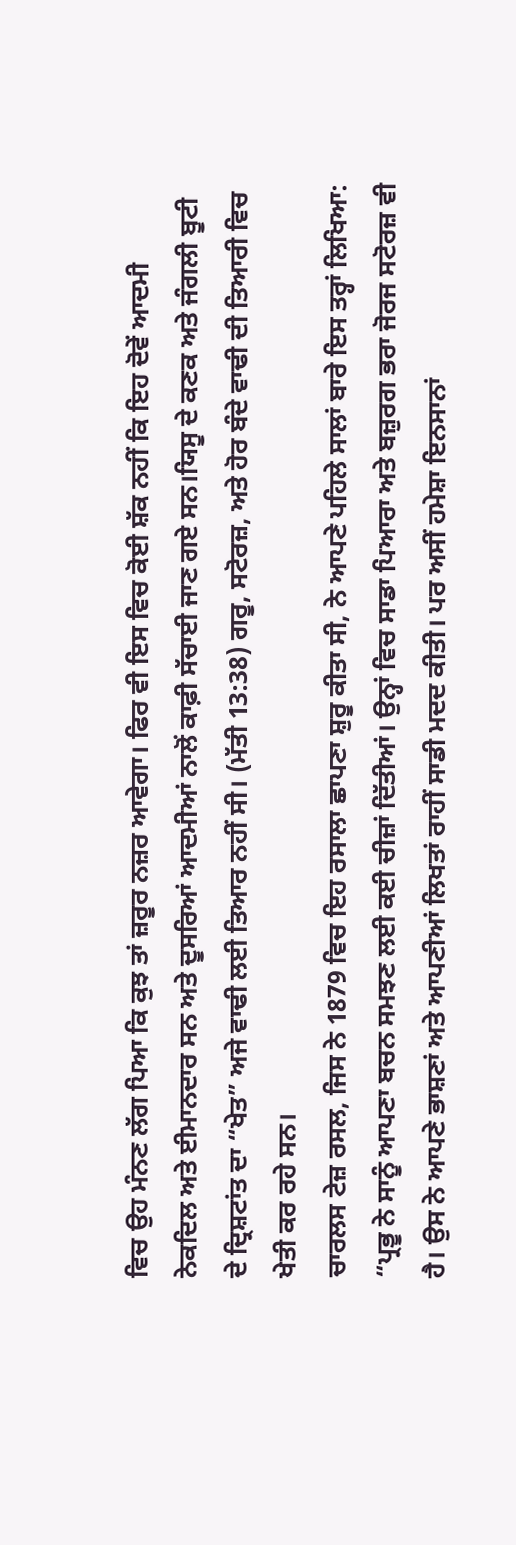ਵਿਚ ਉਹ ਮੰਨਣ ਲੱਗ ਪਿਆ ਕਿ ਕੁਝ ਤਾਂ ਜ਼ਰੂਰ ਨਜ਼ਰ ਆਵੇਗਾ। ਫਿਰ ਵੀ ਇਸ ਵਿਚ ਕੋਈ ਸ਼ੱਕ ਨਹੀਂ ਕਿ ਇਹ ਦੋਵੇਂ ਆਦਮੀ ਨੇਕਦਿਲ ਅਤੇ ਈਮਾਨਦਾਰ ਸਨ ਅਤੇ ਦੂਸਰਿਆਂ ਆਦਮੀਆਂ ਨਾਲੋਂ ਕਾਫ਼ੀ ਸੱਚਾਈ ਜਾਣ ਗਏ ਸਨ।ਯਿਸੂ ਦੇ ਕਣਕ ਅਤੇ ਜੰਗਲੀ ਬੂਟੀ ਦੇ ਦ੍ਰਿਸ਼ਟਾਂਤ ਦਾ “ਖੇਤ” ਅਜੇ ਵਾਢੀ ਲਈ ਤਿਆਰ ਨਹੀਂ ਸੀ। (ਮੱਤੀ 13:38) ਗਰੂ, ਸਟੋਰਜ਼, ਅਤੇ ਹੋਰ ਬੰਦੇ ਵਾਢੀ ਦੀ ਤਿਆਰੀ ਵਿਚ ਖੇਤੀ ਕਰ ਰਹੇ ਸਨ।
ਚਾਰਲਸ ਟੇਜ਼ ਰਸਲ, ਜਿਸ ਨੇ 1879 ਵਿਚ ਇਹ ਰਸਾਲਾ ਛਾਪਣਾ ਸ਼ੁਰੂ ਕੀਤਾ ਸੀ, ਨੇ ਆਪਣੇ ਪਹਿਲੇ ਸਾਲਾਂ ਬਾਰੇ ਇਸ ਤਰ੍ਹਾਂ ਲਿਖਿਆ: “ਪ੍ਰਭੂ ਨੇ ਸਾਨੂੰ ਆਪਣਾ ਬਚਨ ਸਮਝਣ ਲਈ ਕਈ ਚੀਜ਼ਾਂ ਦਿੱਤੀਆਂ। ਉਨ੍ਹਾਂ ਵਿਚ ਸਾਡਾ ਪਿਆਰਾ ਅਤੇ ਬਜ਼ੁਰਗ ਭਰਾ ਜੋਰਜ ਸਟੋਰਜ਼ ਵੀ ਹੈ। ਉਸ ਨੇ ਆਪਣੇ ਭਾਸ਼ਣਾਂ ਅਤੇ ਆਪਣੀਆਂ ਲਿਖਤਾਂ ਰਾਹੀਂ ਸਾਡੀ ਮਦਦ ਕੀਤੀ। ਪਰ ਅਸੀਂ ਹਮੇਸ਼ਾ ਇਨਸਾਨਾਂ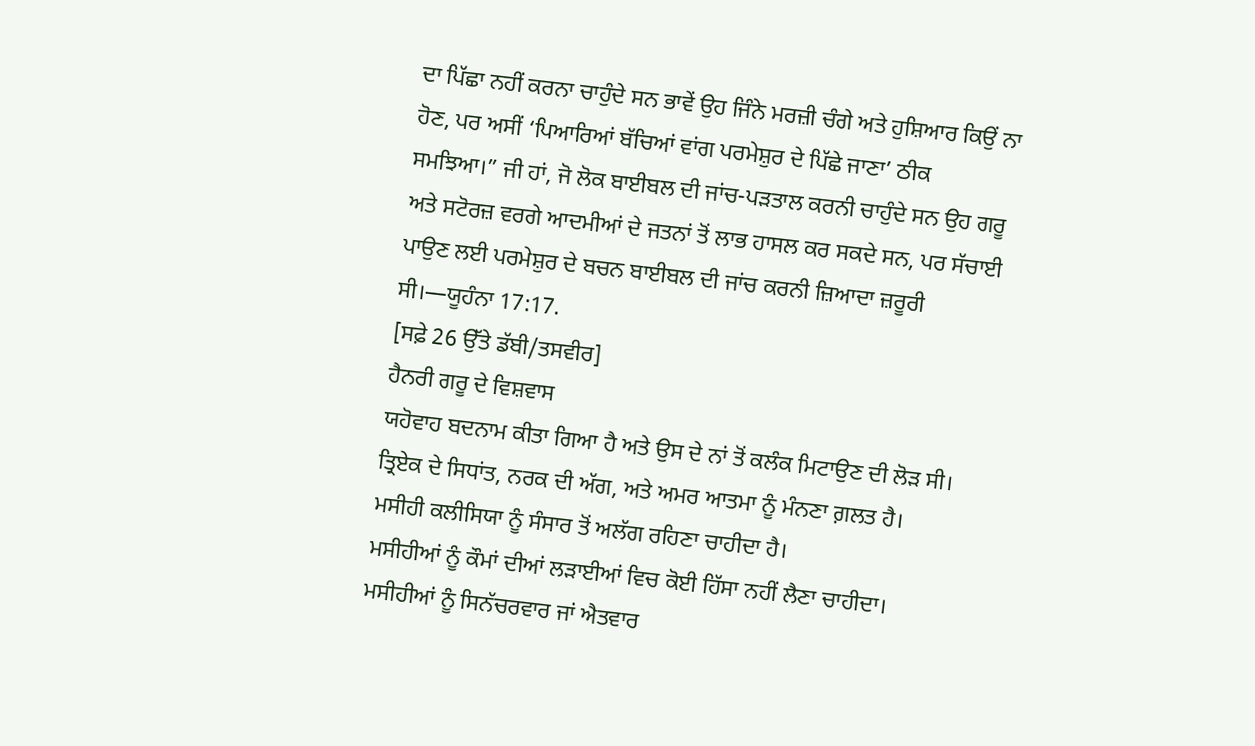ਦਾ ਪਿੱਛਾ ਨਹੀਂ ਕਰਨਾ ਚਾਹੁੰਦੇ ਸਨ ਭਾਵੇਂ ਉਹ ਜਿੰਨੇ ਮਰਜ਼ੀ ਚੰਗੇ ਅਤੇ ਹੁਸ਼ਿਆਰ ਕਿਉਂ ਨਾ ਹੋਣ, ਪਰ ਅਸੀਂ ‘ਪਿਆਰਿਆਂ ਬੱਚਿਆਂ ਵਾਂਗ ਪਰਮੇਸ਼ੁਰ ਦੇ ਪਿੱਛੇ ਜਾਣਾ’ ਠੀਕ ਸਮਝਿਆ।” ਜੀ ਹਾਂ, ਜੋ ਲੋਕ ਬਾਈਬਲ ਦੀ ਜਾਂਚ-ਪੜਤਾਲ ਕਰਨੀ ਚਾਹੁੰਦੇ ਸਨ ਉਹ ਗਰੂ ਅਤੇ ਸਟੋਰਜ਼ ਵਰਗੇ ਆਦਮੀਆਂ ਦੇ ਜਤਨਾਂ ਤੋਂ ਲਾਭ ਹਾਸਲ ਕਰ ਸਕਦੇ ਸਨ, ਪਰ ਸੱਚਾਈ ਪਾਉਣ ਲਈ ਪਰਮੇਸ਼ੁਰ ਦੇ ਬਚਨ ਬਾਈਬਲ ਦੀ ਜਾਂਚ ਕਰਨੀ ਜ਼ਿਆਦਾ ਜ਼ਰੂਰੀ ਸੀ।—ਯੂਹੰਨਾ 17:17.
[ਸਫ਼ੇ 26 ਉੱਤੇ ਡੱਬੀ/ਤਸਵੀਰ]
ਹੈਨਰੀ ਗਰੂ ਦੇ ਵਿਸ਼ਵਾਸ
ਯਹੋਵਾਹ ਬਦਨਾਮ ਕੀਤਾ ਗਿਆ ਹੈ ਅਤੇ ਉਸ ਦੇ ਨਾਂ ਤੋਂ ਕਲੰਕ ਮਿਟਾਉਣ ਦੀ ਲੋੜ ਸੀ।
ਤ੍ਰਿਏਕ ਦੇ ਸਿਧਾਂਤ, ਨਰਕ ਦੀ ਅੱਗ, ਅਤੇ ਅਮਰ ਆਤਮਾ ਨੂੰ ਮੰਨਣਾ ਗ਼ਲਤ ਹੈ।
ਮਸੀਹੀ ਕਲੀਸਿਯਾ ਨੂੰ ਸੰਸਾਰ ਤੋਂ ਅਲੱਗ ਰਹਿਣਾ ਚਾਹੀਦਾ ਹੈ।
ਮਸੀਹੀਆਂ ਨੂੰ ਕੌਮਾਂ ਦੀਆਂ ਲੜਾਈਆਂ ਵਿਚ ਕੋਈ ਹਿੱਸਾ ਨਹੀਂ ਲੈਣਾ ਚਾਹੀਦਾ।
ਮਸੀਹੀਆਂ ਨੂੰ ਸਿਨੱਚਰਵਾਰ ਜਾਂ ਐਤਵਾਰ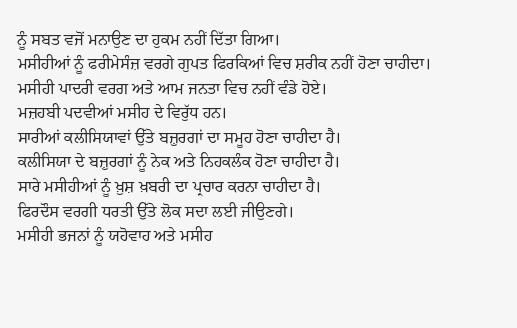ਨੂੰ ਸਬਤ ਵਜੋਂ ਮਨਾਉਣ ਦਾ ਹੁਕਮ ਨਹੀਂ ਦਿੱਤਾ ਗਿਆ।
ਮਸੀਹੀਆਂ ਨੂੰ ਫਰੀਮੇਸੰਜ਼ ਵਰਗੇ ਗੁਪਤ ਫਿਰਕਿਆਂ ਵਿਚ ਸ਼ਰੀਕ ਨਹੀਂ ਹੋਣਾ ਚਾਹੀਦਾ।
ਮਸੀਹੀ ਪਾਦਰੀ ਵਰਗ ਅਤੇ ਆਮ ਜਨਤਾ ਵਿਚ ਨਹੀਂ ਵੰਡੇ ਹੋਏ।
ਮਜ਼ਹਬੀ ਪਦਵੀਆਂ ਮਸੀਹ ਦੇ ਵਿਰੁੱਧ ਹਨ।
ਸਾਰੀਆਂ ਕਲੀਸਿਯਾਵਾਂ ਉੱਤੇ ਬਜ਼ੁਰਗਾਂ ਦਾ ਸਮੂਹ ਹੋਣਾ ਚਾਹੀਦਾ ਹੈ।
ਕਲੀਸਿਯਾ ਦੇ ਬਜ਼ੁਰਗਾਂ ਨੂੰ ਨੇਕ ਅਤੇ ਨਿਹਕਲੰਕ ਹੋਣਾ ਚਾਹੀਦਾ ਹੈ।
ਸਾਰੇ ਮਸੀਹੀਆਂ ਨੂੰ ਖ਼ੁਸ਼ ਖ਼ਬਰੀ ਦਾ ਪ੍ਰਚਾਰ ਕਰਨਾ ਚਾਹੀਦਾ ਹੈ।
ਫਿਰਦੌਸ ਵਰਗੀ ਧਰਤੀ ਉੱਤੇ ਲੋਕ ਸਦਾ ਲਈ ਜੀਉਣਗੇ।
ਮਸੀਹੀ ਭਜਨਾਂ ਨੂੰ ਯਹੋਵਾਹ ਅਤੇ ਮਸੀਹ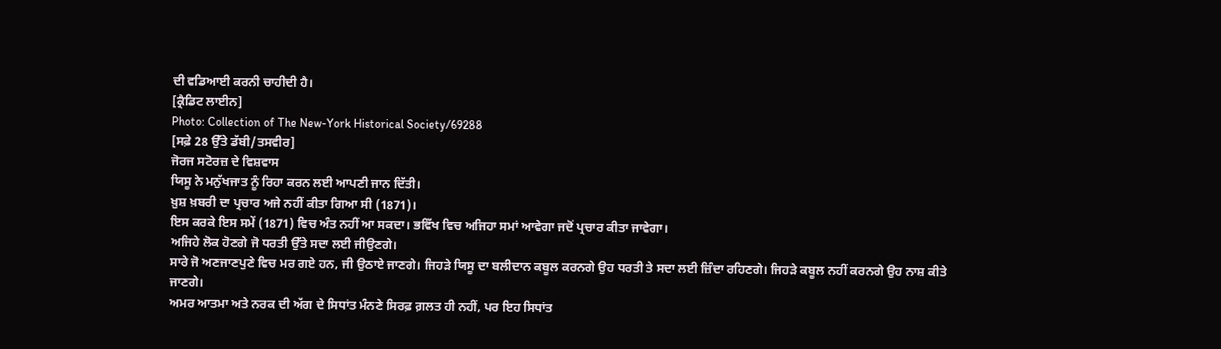ਦੀ ਵਡਿਆਈ ਕਰਨੀ ਚਾਹੀਦੀ ਹੈ।
[ਕ੍ਰੈਡਿਟ ਲਾਈਨ]
Photo: Collection of The New-York Historical Society/69288
[ਸਫ਼ੇ 28 ਉੱਤੇ ਡੱਬੀ/ਤਸਵੀਰ]
ਜੋਰਜ ਸਟੋਰਜ਼ ਦੇ ਵਿਸ਼ਵਾਸ
ਯਿਸੂ ਨੇ ਮਨੁੱਖਜਾਤ ਨੂੰ ਰਿਹਾ ਕਰਨ ਲਈ ਆਪਣੀ ਜਾਨ ਦਿੱਤੀ।
ਖ਼ੁਸ਼ ਖ਼ਬਰੀ ਦਾ ਪ੍ਰਚਾਰ ਅਜੇ ਨਹੀਂ ਕੀਤਾ ਗਿਆ ਸੀ (1871)।
ਇਸ ਕਰਕੇ ਇਸ ਸਮੇਂ (1871) ਵਿਚ ਅੰਤ ਨਹੀਂ ਆ ਸਕਦਾ। ਭਵਿੱਖ ਵਿਚ ਅਜਿਹਾ ਸਮਾਂ ਆਵੇਗਾ ਜਦੋਂ ਪ੍ਰਚਾਰ ਕੀਤਾ ਜਾਵੇਗਾ।
ਅਜਿਹੇ ਲੋਕ ਹੋਣਗੇ ਜੋ ਧਰਤੀ ਉੱਤੇ ਸਦਾ ਲਈ ਜੀਉਣਗੇ।
ਸਾਰੇ ਜੋ ਅਣਜਾਣਪੁਣੇ ਵਿਚ ਮਰ ਗਏ ਹਨ, ਜੀ ਉਠਾਏ ਜਾਣਗੇ। ਜਿਹੜੇ ਯਿਸੂ ਦਾ ਬਲੀਦਾਨ ਕਬੂਲ ਕਰਨਗੇ ਉਹ ਧਰਤੀ ਤੇ ਸਦਾ ਲਈ ਜ਼ਿੰਦਾ ਰਹਿਣਗੇ। ਜਿਹੜੇ ਕਬੂਲ ਨਹੀਂ ਕਰਨਗੇ ਉਹ ਨਾਸ਼ ਕੀਤੇ ਜਾਣਗੇ।
ਅਮਰ ਆਤਮਾ ਅਤੇ ਨਰਕ ਦੀ ਅੱਗ ਦੇ ਸਿਧਾਂਤ ਮੰਨਣੇ ਸਿਰਫ਼ ਗ਼ਲਤ ਹੀ ਨਹੀਂ, ਪਰ ਇਹ ਸਿਧਾਂਤ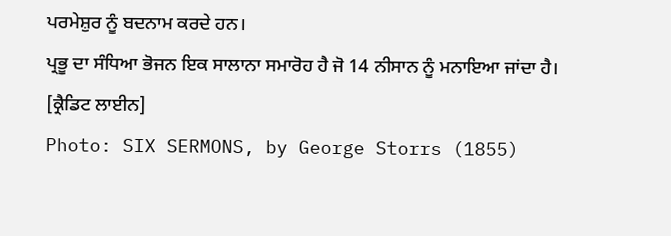ਪਰਮੇਸ਼ੁਰ ਨੂੰ ਬਦਨਾਮ ਕਰਦੇ ਹਨ।
ਪ੍ਰਭੂ ਦਾ ਸੰਧਿਆ ਭੋਜਨ ਇਕ ਸਾਲਾਨਾ ਸਮਾਰੋਹ ਹੈ ਜੋ 14 ਨੀਸਾਨ ਨੂੰ ਮਨਾਇਆ ਜਾਂਦਾ ਹੈ।
[ਕ੍ਰੈਡਿਟ ਲਾਈਨ]
Photo: SIX SERMONS, by George Storrs (1855)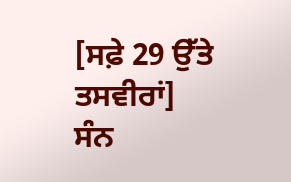[ਸਫ਼ੇ 29 ਉੱਤੇ ਤਸਵੀਰਾਂ]
ਸੰਨ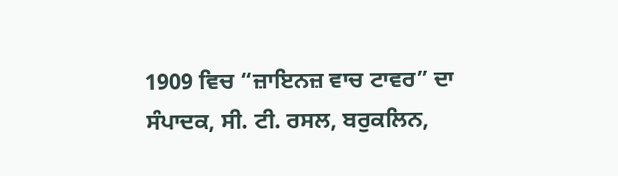1909 ਵਿਚ “ਜ਼ਾਇਨਜ਼ ਵਾਚ ਟਾਵਰ” ਦਾ ਸੰਪਾਦਕ, ਸੀ. ਟੀ. ਰਸਲ, ਬਰੁਕਲਿਨ,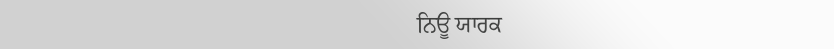ਨਿਊ ਯਾਰਕ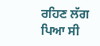ਰਹਿਣ ਲੱਗ ਪਿਆ ਸੀ